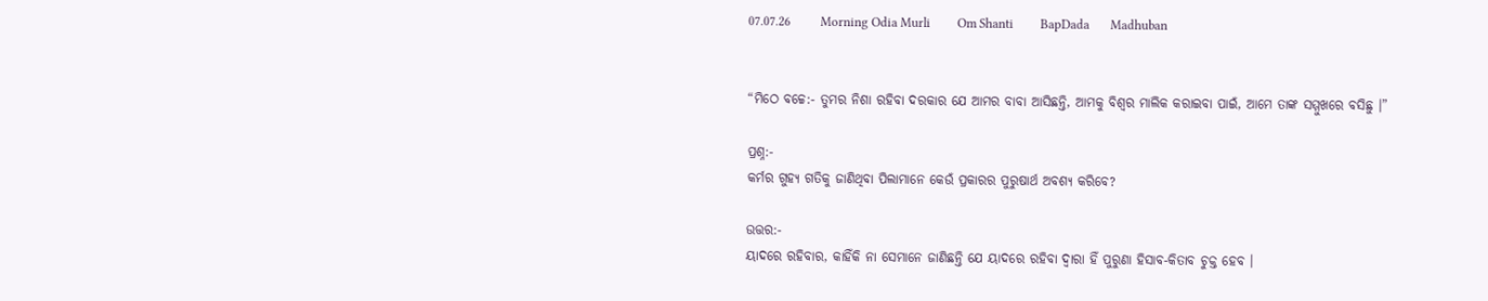07.07.26          Morning Odia Murli         Om Shanti         BapDada       Madhuban


“ମିଠେ ବଚ୍ଚେ:- ତୁମର ନିଶା ରହିବା ଦରକାର ଯେ ଆମର ବାବା ଆସିଛନ୍ତି, ଆମକୁ ବିଶ୍ୱର ମାଲିକ କରାଇବା ପାଇଁ, ଆମେ ତାଙ୍କ ସମ୍ମୁଖରେ ବସିଛୁ ।”

ପ୍ରଶ୍ନ:-
କର୍ମର ଗୁହ୍ୟ ଗତିକୁ ଜାଣିଥିବା ପିଲାମାନେ କେଉଁ ପ୍ରକାରର ପୁରୁଷାର୍ଥ ଅବଶ୍ୟ କରିବେ?

ଉତ୍ତର:-
ୟାଦରେ ରହିବାର, କାହିଁକି ନା ସେମାନେ ଜାଣିଛନ୍ତି ଯେ ୟାଦରେ ରହିବା ଦ୍ୱାରା ହିଁ ପୁରୁଣା ହିସାବ-କିତାବ ଚୁକ୍ତ ହେବ ।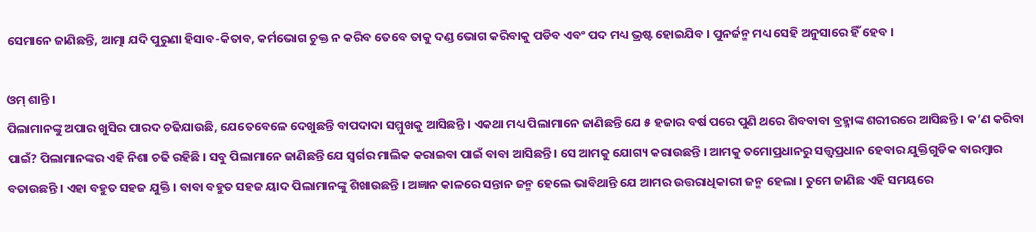ସେମାନେ ଜାଣିଛନ୍ତି, ଆତ୍ମା ଯଦି ପୁରୁଣା ହିସାବ-କିତାବ, କର୍ମଭୋଗ ଚୁକ୍ତ ନ କରିବ ତେବେ ତାକୁ ଦଣ୍ଡ ଭୋଗ କରିବାକୁ ପଡିବ ଏବଂ ପଦ ମଧ୍ୟ ଭ୍ରଷ୍ଟ ହୋଇଯିବ । ପୁନର୍ଜନ୍ମ ମଧ୍ୟ ସେହି ଅନୁସାରେ ହିଁ ହେବ ।

ଓମ୍ ଶାନ୍ତି ।
ପିଲାମାନଙ୍କୁ ଅପାର ଖୁସିର ପାରଦ ଚଢିଯାଉଛି, ଯେତେବେଳେ ଦେଖୁଛନ୍ତି ବାପଦାଦା ସମ୍ମୁଖକୁ ଆସିଛନ୍ତି । ଏକଥା ମଧ୍ୟ ପିଲାମାନେ ଜାଣିଛନ୍ତି ଯେ ୫ ହଜାର ବର୍ଷ ପରେ ପୁଣି ଥରେ ଶିବବାବା ବ୍ରହ୍ମାଙ୍କ ଶରୀରରେ ଆସିଛନ୍ତି । କ’ଣ କରିବା ପାଇଁ? ପିଲାମାନଙ୍କର ଏହି ନିଶା ଚଢି ରହିଛି । ସବୁ ପିଲାମାନେ ଜାଣିଛନ୍ତି ଯେ ସ୍ୱର୍ଗର ମାଲିକ କରାଇବା ପାଇଁ ବାବା ଆସିଛନ୍ତି । ସେ ଆମକୁ ଯୋଗ୍ୟ କରାଉଛନ୍ତି । ଆମକୁ ତମୋପ୍ରଧାନରୁ ସତ୍ତ୍ୱପ୍ରଧାନ ହେବାର ଯୁକ୍ତିଗୁଡିକ ବାରମ୍ବାର ବତାଉଛନ୍ତି । ଏହା ବହୁତ ସହଜ ଯୁକ୍ତି । ବାବା ବହୁତ ସହଜ ୟାଦ ପିଲାମାନଙ୍କୁ ଶିଖାଉଛନ୍ତି । ଅଜ୍ଞାନ କାଳରେ ସନ୍ତାନ ଜନ୍ମ ହେଲେ ଭାବିଥାନ୍ତି ଯେ ଆମର ଉତ୍ତରାଧିକାରୀ ଜନ୍ମ ହେଲା । ତୁମେ ଜାଣିଛ ଏହି ସମୟରେ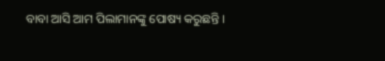ବାବା ଆସି ଆମ ପିଲାମାନଙ୍କୁ ପୋଷ୍ୟ କରୁଛନ୍ତି ।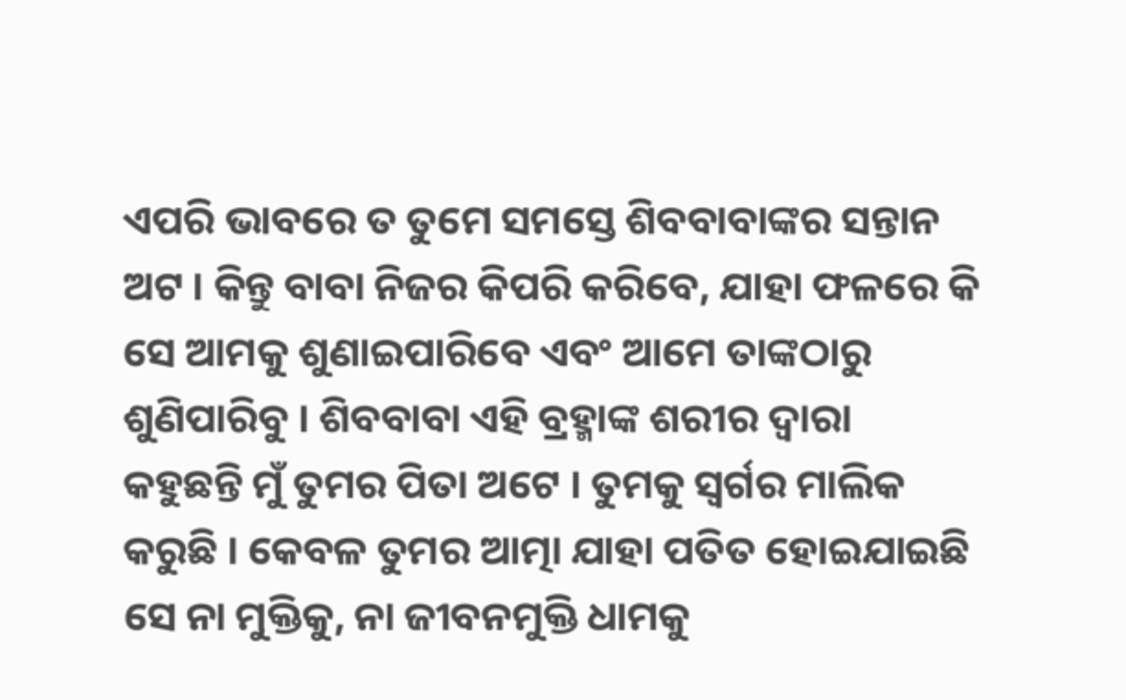ଏପରି ଭାବରେ ତ ତୁମେ ସମସ୍ତେ ଶିବବାବାଙ୍କର ସନ୍ତାନ ଅଟ । କିନ୍ତୁ ବାବା ନିଜର କିପରି କରିବେ, ଯାହା ଫଳରେ କି ସେ ଆମକୁ ଶୁଣାଇପାରିବେ ଏବଂ ଆମେ ତାଙ୍କଠାରୁ ଶୁଣିପାରିବୁ । ଶିବବାବା ଏହି ବ୍ରହ୍ମାଙ୍କ ଶରୀର ଦ୍ୱାରା କହୁଛନ୍ତି ମୁଁ ତୁମର ପିତା ଅଟେ । ତୁମକୁ ସ୍ୱର୍ଗର ମାଲିକ କରୁଛି । କେବଳ ତୁମର ଆତ୍ମା ଯାହା ପତିତ ହୋଇଯାଇଛି ସେ ନା ମୁକ୍ତିକୁ, ନା ଜୀବନମୁକ୍ତି ଧାମକୁ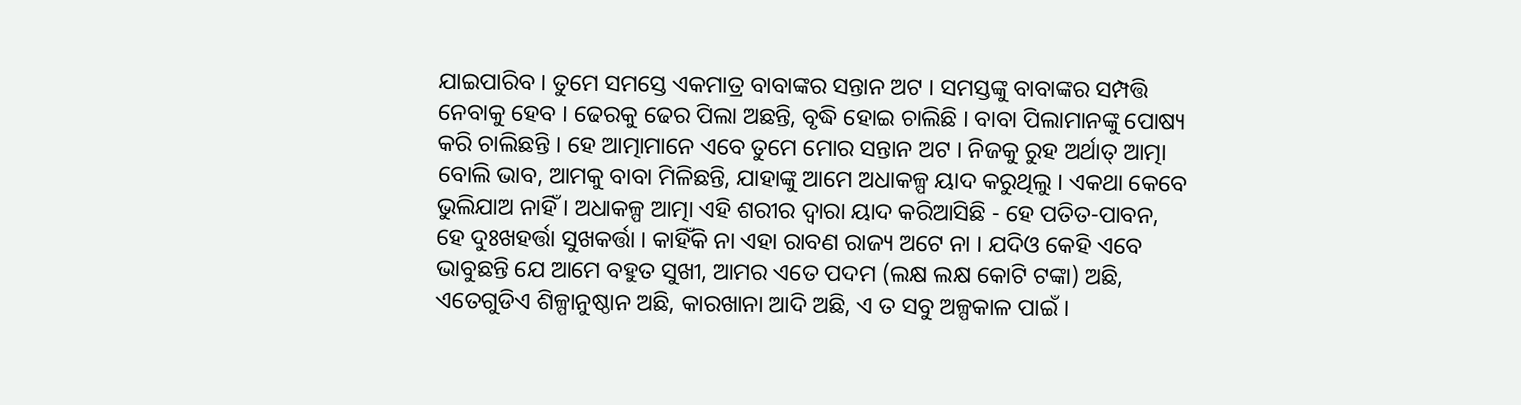ଯାଇପାରିବ । ତୁମେ ସମସ୍ତେ ଏକମାତ୍ର ବାବାଙ୍କର ସନ୍ତାନ ଅଟ । ସମସ୍ତଙ୍କୁ ବାବାଙ୍କର ସମ୍ପତ୍ତି ନେବାକୁ ହେବ । ଢେରକୁ ଢେର ପିଲା ଅଛନ୍ତି, ବୃଦ୍ଧି ହୋଇ ଚାଲିଛି । ବାବା ପିଲାମାନଙ୍କୁ ପୋଷ୍ୟ କରି ଚାଲିଛନ୍ତି । ହେ ଆତ୍ମାମାନେ ଏବେ ତୁମେ ମୋର ସନ୍ତାନ ଅଟ । ନିଜକୁ ରୁହ ଅର୍ଥାତ୍ ଆତ୍ମା ବୋଲି ଭାବ, ଆମକୁ ବାବା ମିଳିଛନ୍ତି, ଯାହାଙ୍କୁ ଆମେ ଅଧାକଳ୍ପ ୟାଦ କରୁଥିଲୁ । ଏକଥା କେବେ ଭୁଲିଯାଅ ନାହିଁ । ଅଧାକଳ୍ପ ଆତ୍ମା ଏହି ଶରୀର ଦ୍ୱାରା ୟାଦ କରିଆସିଛି - ହେ ପତିତ-ପାବନ, ହେ ଦୁଃଖହର୍ତ୍ତା ସୁଖକର୍ତ୍ତା । କାହିଁକି ନା ଏହା ରାବଣ ରାଜ୍ୟ ଅଟେ ନା । ଯଦିଓ କେହି ଏବେ ଭାବୁଛନ୍ତି ଯେ ଆମେ ବହୁତ ସୁଖୀ, ଆମର ଏତେ ପଦମ (ଲକ୍ଷ ଲକ୍ଷ କୋଟି ଟଙ୍କା) ଅଛି, ଏତେଗୁଡିଏ ଶିଳ୍ପାନୁଷ୍ଠାନ ଅଛି, କାରଖାନା ଆଦି ଅଛି, ଏ ତ ସବୁ ଅଳ୍ପକାଳ ପାଇଁ ।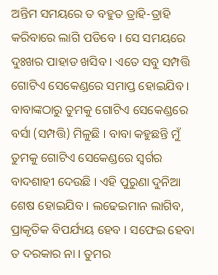ଅନ୍ତିମ ସମୟରେ ତ ବହୁତ ତ୍ରାହି-ତ୍ରାହି କରିବାରେ ଲାଗି ପଡିବେ । ସେ ସମୟରେ ଦୁଃଖର ପାହାଡ ଖସିବ । ଏତେ ସବୁ ସମ୍ପତ୍ତି ଗୋଟିଏ ସେକେଣ୍ଡରେ ସମାପ୍ତ ହୋଇଯିବ । ବାବାଙ୍କଠାରୁ ତୁମକୁ ଗୋଟିଏ ସେକେଣ୍ଡରେ ବର୍ସା (ସମ୍ପତ୍ତି) ମିଳୁଛି । ବାବା କହୁଛନ୍ତି ମୁଁ ତୁମକୁ ଗୋଟିଏ ସେକେଣ୍ଡରେ ସ୍ୱର୍ଗର ବାଦଶାହୀ ଦେଉଛି । ଏହି ପୁରୁଣା ଦୁନିଆ ଶେଷ ହୋଇଯିବ । ଲଢେଇମାନ ଲାଗିବ, ପ୍ରାକୃତିକ ବିପର୍ଯ୍ୟୟ ହେବ । ସଫେଇ ହେବା ତ ଦରକାର ନା । ତୁମର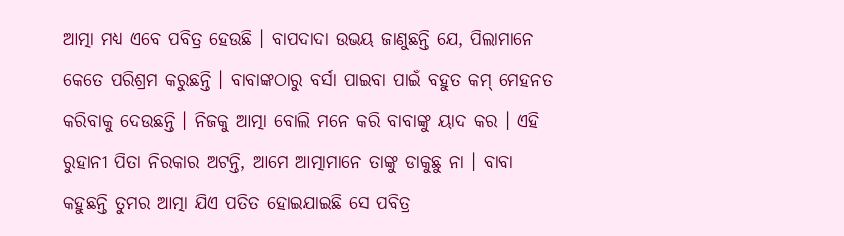ଆତ୍ମା ମଧ୍ୟ ଏବେ ପବିତ୍ର ହେଉଛି । ବାପଦାଦା ଉଭୟ ଜାଣୁଛନ୍ତି ଯେ, ପିଲାମାନେ କେତେ ପରିଶ୍ରମ କରୁଛନ୍ତି । ବାବାଙ୍କଠାରୁ ବର୍ସା ପାଇବା ପାଇଁ ବହୁତ କମ୍ ମେହନତ କରିବାକୁ ଦେଉଛନ୍ତି । ନିଜକୁ ଆତ୍ମା ବୋଲି ମନେ କରି ବାବାଙ୍କୁ ୟାଦ କର । ଏହି ରୁହାନୀ ପିତା ନିରକାର ଅଟନ୍ତି, ଆମେ ଆତ୍ମାମାନେ ତାଙ୍କୁ ଡାକୁଛୁ ନା । ବାବା କହୁଛନ୍ତି ତୁମର ଆତ୍ମା ଯିଏ ପତିତ ହୋଇଯାଇଛି ସେ ପବିତ୍ର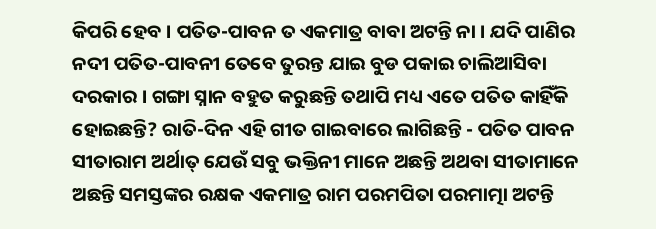କିପରି ହେବ । ପତିତ-ପାବନ ତ ଏକମାତ୍ର ବାବା ଅଟନ୍ତି ନା । ଯଦି ପାଣିର ନଦୀ ପତିତ-ପାବନୀ ତେବେ ତୁରନ୍ତ ଯାଇ ବୁଡ ପକାଇ ଚାଲିଆସିବା ଦରକାର । ଗଙ୍ଗା ସ୍ନାନ ବହୁତ କରୁଛନ୍ତି ତଥାପି ମଧ୍ୟ ଏତେ ପତିତ କାହିଁକି ହୋଇଛନ୍ତି? ରାତି-ଦିନ ଏହି ଗୀତ ଗାଇବାରେ ଲାଗିଛନ୍ତି - ପତିତ ପାବନ ସୀତାରାମ ଅର୍ଥାତ୍ ଯେଉଁ ସବୁ ଭକ୍ତିନୀ ମାନେ ଅଛନ୍ତି ଅଥବା ସୀତାମାନେ ଅଛନ୍ତି ସମସ୍ତଙ୍କର ରକ୍ଷକ ଏକମାତ୍ର ରାମ ପରମପିତା ପରମାତ୍ମା ଅଟନ୍ତି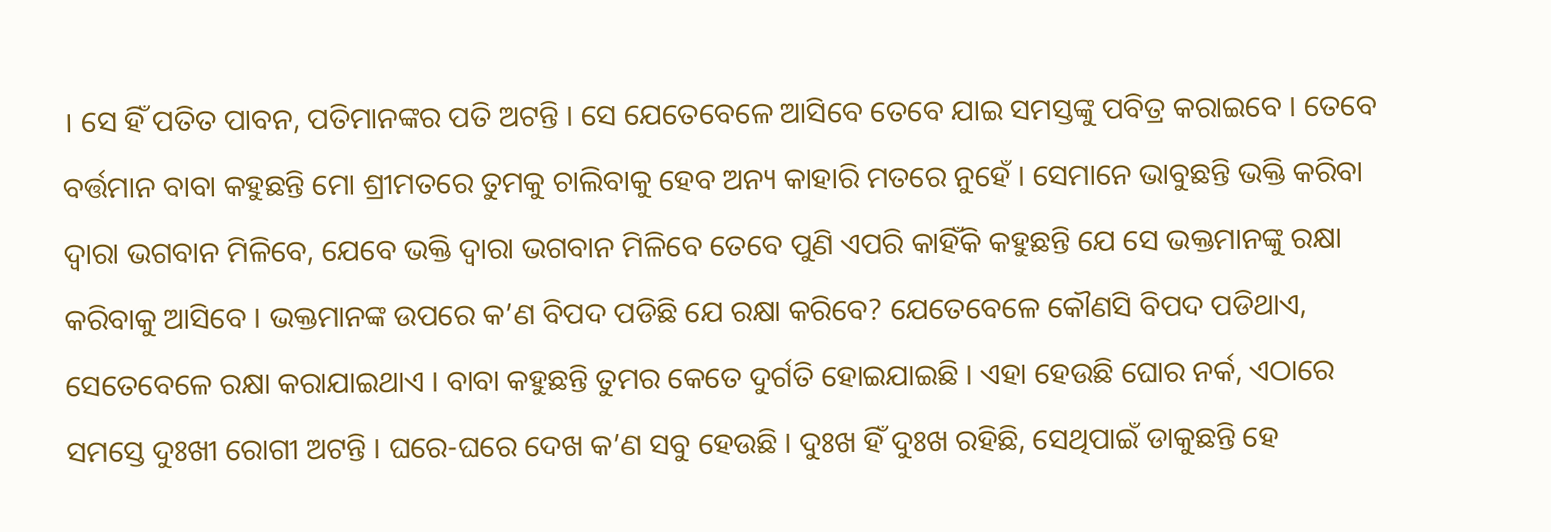। ସେ ହିଁ ପତିତ ପାବନ, ପତିମାନଙ୍କର ପତି ଅଟନ୍ତି । ସେ ଯେତେବେଳେ ଆସିବେ ତେବେ ଯାଇ ସମସ୍ତଙ୍କୁ ପବିତ୍ର କରାଇବେ । ତେବେ ବର୍ତ୍ତମାନ ବାବା କହୁଛନ୍ତି ମୋ ଶ୍ରୀମତରେ ତୁମକୁ ଚାଲିବାକୁ ହେବ ଅନ୍ୟ କାହାରି ମତରେ ନୁହେଁ । ସେମାନେ ଭାବୁଛନ୍ତି ଭକ୍ତି କରିବା ଦ୍ୱାରା ଭଗବାନ ମିଳିବେ, ଯେବେ ଭକ୍ତି ଦ୍ୱାରା ଭଗବାନ ମିଳିବେ ତେବେ ପୁଣି ଏପରି କାହିଁକି କହୁଛନ୍ତି ଯେ ସେ ଭକ୍ତମାନଙ୍କୁ ରକ୍ଷା କରିବାକୁ ଆସିବେ । ଭକ୍ତମାନଙ୍କ ଉପରେ କ’ଣ ବିପଦ ପଡିଛି ଯେ ରକ୍ଷା କରିବେ? ଯେତେବେଳେ କୌଣସି ବିପଦ ପଡିଥାଏ, ସେତେବେଳେ ରକ୍ଷା କରାଯାଇଥାଏ । ବାବା କହୁଛନ୍ତି ତୁମର କେତେ ଦୁର୍ଗତି ହୋଇଯାଇଛି । ଏହା ହେଉଛି ଘୋର ନର୍କ, ଏଠାରେ ସମସ୍ତେ ଦୁଃଖୀ ରୋଗୀ ଅଟନ୍ତି । ଘରେ-ଘରେ ଦେଖ କ’ଣ ସବୁ ହେଉଛି । ଦୁଃଖ ହିଁ ଦୁଃଖ ରହିଛି, ସେଥିପାଇଁ ଡାକୁଛନ୍ତି ହେ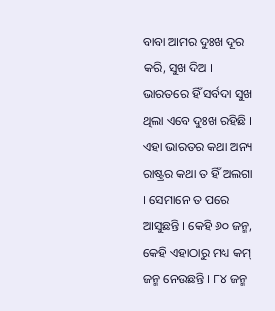ବାବା ଆମର ଦୁଃଖ ଦୂର କରି, ସୁଖ ଦିଅ । ଭାରତରେ ହିଁ ସର୍ବଦା ସୁଖ ଥିଲା ଏବେ ଦୁଃଖ ରହିଛି । ଏହା ଭାରତର କଥା ଅନ୍ୟ ରାଷ୍ଟ୍ରର କଥା ତ ହିଁ ଅଲଗା । ସେମାନେ ତ ପରେ ଆସୁଛନ୍ତି । କେହି ୬୦ ଜନ୍ମ, କେହି ଏହାଠାରୁ ମଧ୍ୟ କମ୍ ଜନ୍ମ ନେଉଛନ୍ତି । ୮୪ ଜନ୍ମ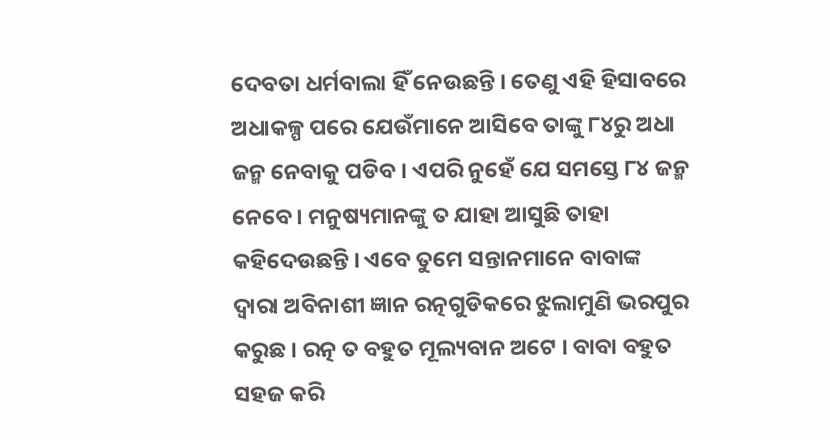ଦେବତା ଧର୍ମବାଲା ହିଁ ନେଉଛନ୍ତି । ତେଣୁ ଏହି ହିସାବରେ ଅଧାକଳ୍ପ ପରେ ଯେଉଁମାନେ ଆସିବେ ତାଙ୍କୁ ୮୪ରୁ ଅଧା ଜନ୍ମ ନେବାକୁ ପଡିବ । ଏପରି ନୁହେଁ ଯେ ସମସ୍ତେ ୮୪ ଜନ୍ମ ନେବେ । ମନୁଷ୍ୟମାନଙ୍କୁ ତ ଯାହା ଆସୁଛି ତାହା କହିଦେଉଛନ୍ତି । ଏବେ ତୁମେ ସନ୍ତାନମାନେ ବାବାଙ୍କ ଦ୍ୱାରା ଅବିନାଶୀ ଜ୍ଞାନ ରତ୍ନଗୁଡିକରେ ଝୁଲାମୁଣି ଭରପୁର କରୁଛ । ରତ୍ନ ତ ବହୁତ ମୂଲ୍ୟବାନ ଅଟେ । ବାବା ବହୁତ ସହଜ କରି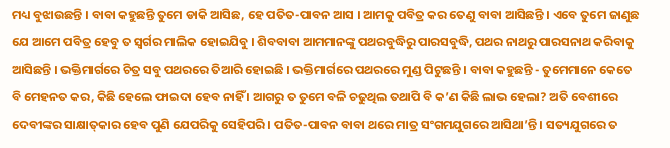ମଧ୍ୟ ବୁଝାଉଛନ୍ତି । ବାବା କହୁଛନ୍ତି ତୁମେ ଡାକି ଆସିଛ, ହେ ପତିତ-ପାବନ ଆସ । ଆମକୁ ପବିତ୍ର କର ତେଣୁ ବାବା ଆସିଛନ୍ତି । ଏବେ ତୁମେ ଜାଣୁଛ ଯେ ଆମେ ପବିତ୍ର ହେବୁ ତ ସ୍ୱର୍ଗର ମାଲିକ ହୋଇଯିବୁ । ଶିବବାବା ଆମମାନଙ୍କୁ ପଥରବୁଦ୍ଧିରୁ ପାରସବୁଦ୍ଧି, ପଥର ନାଥରୁ ପାରସନାଥ କରିବାକୁ ଆସିଛନ୍ତି । ଭକ୍ତିମାର୍ଗରେ ଚିତ୍ର ସବୁ ପଥରରେ ତିଆରି ହୋଇଛି । ଭକ୍ତିମାର୍ଗରେ ପଥରରେ ମୁଣ୍ଡ ପିଟୁଛନ୍ତି । ବାବା କହୁଛନ୍ତି - ତୁମେମାନେ କେତେ ବି ମେହନତ କର, କିଛି ହେଲେ ଫାଇଦା ହେବ ନାହିଁ । ଆଗରୁ ତ ତୁମେ ବଳି ଚଢୁଥିଲ ତଥାପି ବି କ’ଣ କିଛି ଲାଭ ହେଲା? ଅତି ବେଶୀରେ ଦେବୀଙ୍କର ସାକ୍ଷାତ୍‌କାର ହେବ ପୁଣି ଯେପରିକୁ ସେହିପରି । ପତିତ-ପାବନ ବାବା ଥରେ ମାତ୍ର ସଂଗମଯୁଗରେ ଆସିଥା’ନ୍ତି । ସତ୍ୟଯୁଗରେ ତ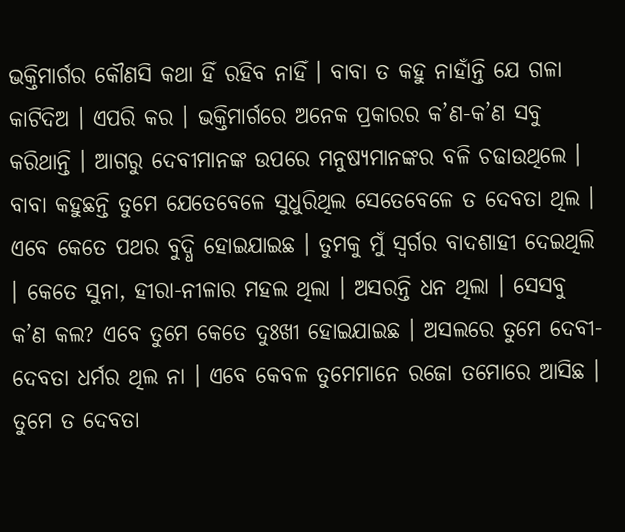ଭକ୍ତିମାର୍ଗର କୌଣସି କଥା ହିଁ ରହିବ ନାହିଁ । ବାବା ତ କହୁ ନାହାଁନ୍ତି ଯେ ଗଳା କାଟିଦିଅ । ଏପରି କର । ଭକ୍ତିମାର୍ଗରେ ଅନେକ ପ୍ରକାରର କ’ଣ-କ’ଣ ସବୁ କରିଥାନ୍ତି । ଆଗରୁ ଦେବୀମାନଙ୍କ ଉପରେ ମନୁଷ୍ୟମାନଙ୍କର ବଳି ଚଢାଉଥିଲେ । ବାବା କହୁଛନ୍ତି ତୁମେ ଯେତେବେଳେ ସୁଧୁରିଥିଲ ସେତେବେଳେ ତ ଦେବତା ଥିଲ । ଏବେ କେତେ ପଥର ବୁଦ୍ଧି ହୋଇଯାଇଛ । ତୁମକୁ ମୁଁ ସ୍ୱର୍ଗର ବାଦଶାହୀ ଦେଇଥିଲି । କେତେ ସୁନା, ହୀରା-ନୀଳାର ମହଲ ଥିଲା । ଅସରନ୍ତି ଧନ ଥିଲା । ସେସବୁ କ’ଣ କଲ? ଏବେ ତୁମେ କେତେ ଦୁଃଖୀ ହୋଇଯାଇଛ । ଅସଲରେ ତୁମେ ଦେବୀ-ଦେବତା ଧର୍ମର ଥିଲ ନା । ଏବେ କେବଳ ତୁମେମାନେ ରଜୋ ତମୋରେ ଆସିଛ । ତୁମେ ତ ଦେବତା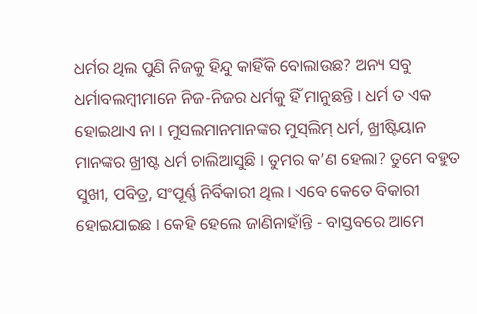ଧର୍ମର ଥିଲ ପୁଣି ନିଜକୁ ହିନ୍ଦୁ କାହିଁକି ବୋଲାଉଛ? ଅନ୍ୟ ସବୁ ଧର୍ମାବଲମ୍ବୀମାନେ ନିଜ-ନିଜର ଧର୍ମକୁ ହିଁ ମାନୁଛନ୍ତି । ଧର୍ମ ତ ଏକ ହୋଇଥାଏ ନା । ମୁସଲମାନମାନଙ୍କର ମୁସ୍‌ଲିମ୍ ଧର୍ମ, ଖ୍ରୀଷ୍ଟିୟାନ ମାନଙ୍କର ଖ୍ରୀଷ୍ଟ ଧର୍ମ ଚାଲିଆସୁଛି । ତୁମର କ’ଣ ହେଲା? ତୁମେ ବହୁତ ସୁଖୀ, ପବିତ୍ର, ସଂପୂର୍ଣ୍ଣ ନିର୍ବିକାରୀ ଥିଲ । ଏବେ କେତେ ବିକାରୀ ହୋଇଯାଇଛ । କେହି ହେଲେ ଜାଣିନାହାଁନ୍ତି - ବାସ୍ତବରେ ଆମେ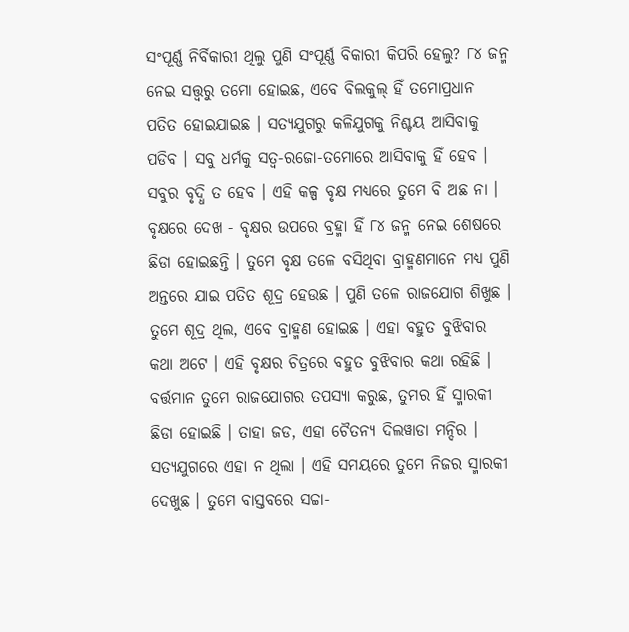ସଂପୂର୍ଣ୍ଣ ନିର୍ବିକାରୀ ଥିଲୁ ପୁଣି ସଂପୂର୍ଣ୍ଣ ବିକାରୀ କିପରି ହେଲୁ? ୮୪ ଜନ୍ମ ନେଇ ସତ୍ତ୍ୱରୁ ତମୋ ହୋଇଛ, ଏବେ ବିଲକୁଲ୍ ହିଁ ତମୋପ୍ରଧାନ ପତିତ ହୋଇଯାଇଛ । ସତ୍ୟଯୁଗରୁ କଳିଯୁଗକୁ ନିଶ୍ଚୟ ଆସିବାକୁ ପଡିବ । ସବୁ ଧର୍ମକୁ ସତ୍ୱ-ରଜୋ-ତମୋରେ ଆସିବାକୁ ହିଁ ହେବ । ସବୁର ବୃଦ୍ଧି ତ ହେବ । ଏହି କଳ୍ପ ବୃକ୍ଷ ମଧ୍ୟରେ ତୁମେ ବି ଅଛ ନା । ବୃକ୍ଷରେ ଦେଖ - ବୃକ୍ଷର ଉପରେ ବ୍ରହ୍ମା ହିଁ ୮୪ ଜନ୍ମ ନେଇ ଶେଷରେ ଛିଡା ହୋଇଛନ୍ତି । ତୁମେ ବୃକ୍ଷ ତଳେ ବସିଥିବା ବ୍ରାହ୍ମଣମାନେ ମଧ୍ୟ ପୁଣି ଅନ୍ତରେ ଯାଇ ପତିତ ଶୂଦ୍ର ହେଉଛ । ପୁଣି ତଳେ ରାଜଯୋଗ ଶିଖୁଛ । ତୁମେ ଶୂଦ୍ର ଥିଲ, ଏବେ ବ୍ରାହ୍ମଣ ହୋଇଛ । ଏହା ବହୁତ ବୁଝିବାର କଥା ଅଟେ । ଏହି ବୃକ୍ଷର ଚିତ୍ରରେ ବହୁତ ବୁଝିବାର କଥା ରହିଛି । ବର୍ତ୍ତମାନ ତୁମେ ରାଜଯୋଗର ତପସ୍ୟା କରୁଛ, ତୁମର ହିଁ ସ୍ମାରକୀ ଛିଡା ହୋଇଛି । ତାହା ଜଡ, ଏହା ଚୈତନ୍ୟ ଦିଲୱାଡା ମନ୍ଦିର । ସତ୍ୟଯୁଗରେ ଏହା ନ ଥିଲା । ଏହି ସମୟରେ ତୁମେ ନିଜର ସ୍ମାରକୀ ଦେଖୁଛ । ତୁମେ ବାସ୍ତବରେ ସଚ୍ଚା-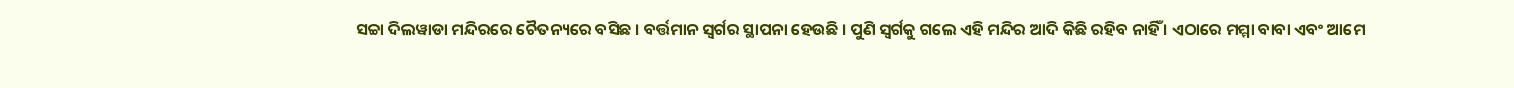ସଚ୍ଚା ଦିଲୱାଡା ମନ୍ଦିରରେ ଚୈତନ୍ୟରେ ବସିଛ । ବର୍ତ୍ତମାନ ସ୍ୱର୍ଗର ସ୍ଥାପନା ହେଉଛି । ପୁଣି ସ୍ୱର୍ଗକୁ ଗଲେ ଏହି ମନ୍ଦିର ଆଦି କିଛି ରହିବ ନାହିଁ । ଏଠାରେ ମମ୍ମା ବାବା ଏବଂ ଆମେ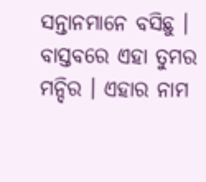ସନ୍ତାନମାନେ ବସିଛୁ । ବାସ୍ତବରେ ଏହା ତୁମର ମନ୍ଦିର । ଏହାର ନାମ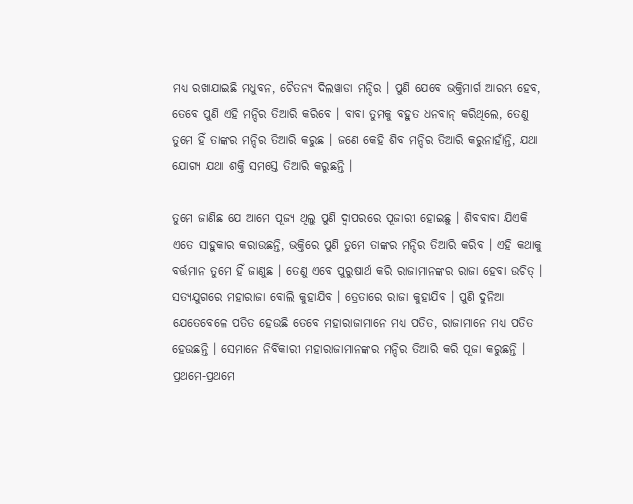ମଧ୍ୟ ରଖାଯାଇଛି ମଧୁବନ, ଚୈତନ୍ୟ ଦିଲୱାଡା ମନ୍ଦିର । ପୁଣି ଯେବେ ଭକ୍ତିମାର୍ଗ ଆରମ୍ଭ ହେବ, ତେବେ ପୁଣି ଏହି ମନ୍ଦିର ତିଆରି କରିବେ । ବାବା ତୁମକୁ ବହୁତ ଧନବାନ୍ କରିଥିଲେ, ତେଣୁ ତୁମେ ହିଁ ତାଙ୍କର ମନ୍ଦିର ତିଆରି କରୁଛ । ଜଣେ କେହି ଶିବ ମନ୍ଦିର ତିଆରି କରୁନାହାଁନ୍ତି, ଯଥା ଯୋଗ୍ୟ ଯଥା ଶକ୍ତି ସମସ୍ତେ ତିଆରି କରୁଛନ୍ତି ।

ତୁମେ ଜାଣିଛ ଯେ ଆମେ ପୂଜ୍ୟ ଥିଲୁ ପୁଣି ଦ୍ୱାପରରେ ପୂଜାରୀ ହୋଇଛୁ । ଶିବବାବା ଯିଏକି ଏତେ ସାହୁକାର କରାଉଛନ୍ତି, ଭକ୍ତିରେ ପୁଣି ତୁମେ ତାଙ୍କର ମନ୍ଦିର ତିଆରି କରିବ । ଏହି କଥାକୁ ବର୍ତ୍ତମାନ ତୁମେ ହିଁ ଜାଣୁଛ । ତେଣୁ ଏବେ ପୁରୁଷାର୍ଥ କରି ରାଜାମାନଙ୍କର ରାଜା ହେବା ଉଚିତ୍ । ସତ୍ୟଯୁଗରେ ମହାରାଜା ବୋଲି କୁହାଯିବ । ତ୍ରେତାରେ ରାଜା କୁହାଯିବ । ପୁଣି ଦୁନିଆ ଯେତେବେଳେ ପତିତ ହେଉଛି ତେବେ ମହାରାଜାମାନେ ମଧ୍ୟ ପତିତ, ରାଜାମାନେ ମଧ୍ୟ ପତିତ ହେଉଛନ୍ତି । ସେମାନେ ନିର୍ବିକାରୀ ମହାରାଜାମାନଙ୍କର ମନ୍ଦିର ତିଆରି କରି ପୂଜା କରୁଛନ୍ତି । ପ୍ରଥମେ-ପ୍ରଥମେ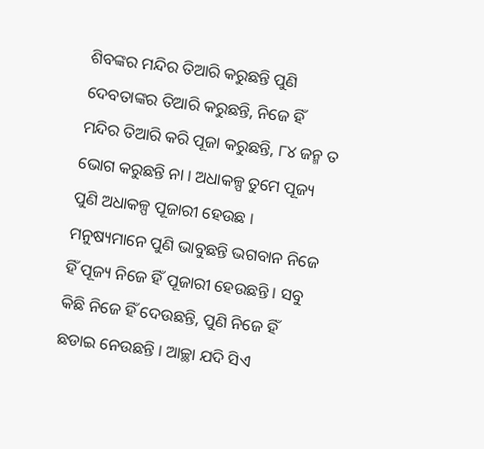ଶିବଙ୍କର ମନ୍ଦିର ତିଆରି କରୁଛନ୍ତି ପୁଣି ଦେବତାଙ୍କର ତିଆରି କରୁଛନ୍ତି, ନିଜେ ହିଁ ମନ୍ଦିର ତିଆରି କରି ପୂଜା କରୁଛନ୍ତି, ୮୪ ଜନ୍ମ ତ ଭୋଗ କରୁଛନ୍ତି ନା । ଅଧାକଳ୍ପ ତୁମେ ପୂଜ୍ୟ ପୁଣି ଅଧାକଳ୍ପ ପୂଜାରୀ ହେଉଛ । ମନୁଷ୍ୟମାନେ ପୁଣି ଭାବୁଛନ୍ତି ଭଗବାନ ନିଜେ ହିଁ ପୂଜ୍ୟ ନିଜେ ହିଁ ପୂଜାରୀ ହେଉଛନ୍ତି । ସବୁ କିଛି ନିଜେ ହିଁ ଦେଉଛନ୍ତି, ପୁଣି ନିଜେ ହିଁ ଛଡାଇ ନେଉଛନ୍ତି । ଆଚ୍ଛା ଯଦି ସିଏ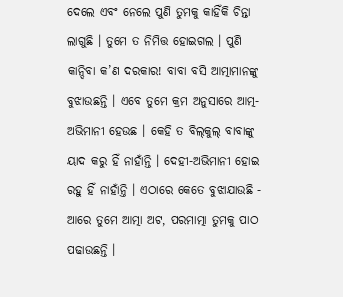ଦେଲେ ଏବଂ ନେଲେ ପୁଣି ତୁମକୁ କାହିଁକି ଚିନ୍ତା ଲାଗୁଛି । ତୁମେ ତ ନିମିତ୍ତ ହୋଇଗଲ । ପୁଣି କାନ୍ଦିବା କ’ଣ ଦରକାର! ବାବା ବସି ଆତ୍ମାମାନଙ୍କୁ ବୁଝାଉଛନ୍ତି । ଏବେ ତୁମେ କ୍ରମ ଅନୁସାରେ ଆତ୍ମ-ଅଭିମାନୀ ହେଉଛ । କେହି ତ ବିଲ୍‌କୁଲ୍ ବାବାଙ୍କୁ ୟାଦ କରୁ ହିଁ ନାହାଁନ୍ତି । ଦେହୀ-ଅଭିମାନୀ ହୋଇ ରହୁ ହିଁ ନାହାଁନ୍ତି । ଏଠାରେ କେତେ ବୁଝାଯାଉଛି - ଆରେ ତୁମେ ଆତ୍ମା ଅଟ, ପରମାତ୍ମା ତୁମକୁ ପାଠ ପଢାଉଛନ୍ତି ।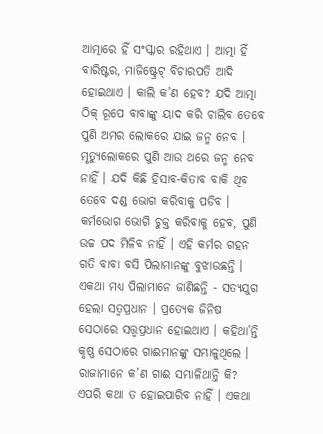ଆତ୍ମାରେ ହିଁ ସଂସ୍କାର ରହିଥାଏ । ଆତ୍ମା ହିଁ ବାରିଷ୍ଟର, ମାଜିଷ୍ଟ୍ରେଟ୍ ବିଚାରପତି ଆଦି ହୋଇଥାଏ । କାଲି କ’ଣ ହେବ? ଯଦି ଆତ୍ମା ଠିକ୍ ରୂପେ ବାବାଙ୍କୁ ୟାଦ କରି ଚାଲିବ ତେବେ ପୁଣି ଅମର ଲୋକରେ ଯାଇ ଜନ୍ମ ନେବ । ମୃତ୍ୟୁଲୋକରେ ପୁଣି ଆଉ ଥରେ ଜନ୍ମ ନେବ ନାହିଁ । ଯଦି କିଛି ହିସାବ-କିତାବ ବାକି ଥିବ ତେବେ ଦଣ୍ଡ ଭୋଗ କରିବାକୁ ପଡିବ । କର୍ମଭୋଗ ଭୋଗି ଚୁକ୍ତ କରିବାକୁ ହେବ, ପୁଣି ଉଚ୍ଚ ପଦ ମିଳିବ ନାହିଁ । ଏହି କର୍ମର ଗହନ ଗତି ବାବା ବସି ପିଲାମାନଙ୍କୁ ବୁଝାଉଛନ୍ତି । ଏକଥା ମଧ୍ୟ ପିଲାମାନେ ଜାଣିଛନ୍ତି - ସତ୍ୟଯୁଗ ହେଲା ସତ୍ୱପ୍ରଧାନ । ପ୍ରତ୍ୟେକ ଜିନିଷ ସେଠାରେ ସତ୍ତ୍ୱପ୍ରଧାନ ହୋଇଥାଏ । କହିଥା’ନ୍ତି କୃଷ୍ଣ ସେଠାରେ ଗାଈମାନଙ୍କୁ ସମ୍ଭାଳୁଥିଲେ । ରାଜାମାନେ କ’ଣ ଗାଈ ସମ୍ଭାଳିଥାନ୍ତି କି? ଏପରି କଥା ତ ହୋଇପାରିବ ନାହିଁ । ଏକଥା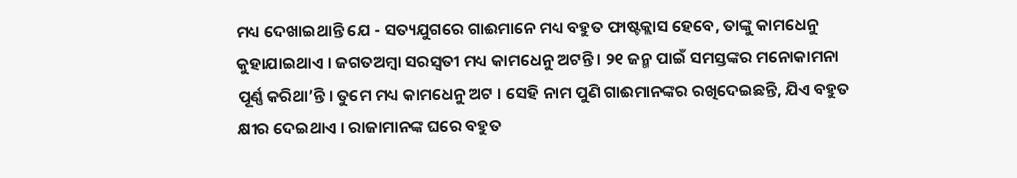ମଧ୍ୟ ଦେଖାଇଥାନ୍ତି ଯେ - ସତ୍ୟଯୁଗରେ ଗାଈମାନେ ମଧ୍ୟ ବହୁତ ଫାଷ୍ଟକ୍ଲାସ ହେବେ, ତାଙ୍କୁ କାମଧେନୁ କୁହାଯାଇଥାଏ । ଜଗତଅମ୍ବା ସରସ୍ୱତୀ ମଧ୍ୟ କାମଧେନୁ ଅଟନ୍ତି । ୨୧ ଜନ୍ମ ପାଇଁ ସମସ୍ତଙ୍କର ମନୋକାମନା ପୂର୍ଣ୍ଣ କରିଥା’ନ୍ତି । ତୁମେ ମଧ୍ୟ କାମଧେନୁ ଅଟ । ସେହି ନାମ ପୁଣି ଗାଈମାନଙ୍କର ରଖିଦେଇଛନ୍ତି, ଯିଏ ବହୁତ କ୍ଷୀର ଦେଇଥାଏ । ରାଜାମାନଙ୍କ ଘରେ ବହୁତ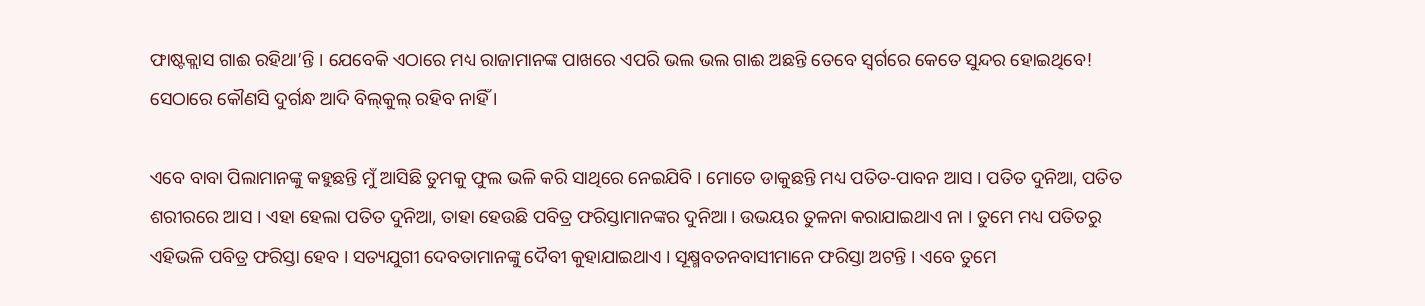ଫାଷ୍ଟକ୍ଲାସ ଗାଈ ରହିଥା’ନ୍ତି । ଯେବେକି ଏଠାରେ ମଧ୍ୟ ରାଜାମାନଙ୍କ ପାଖରେ ଏପରି ଭଲ ଭଲ ଗାଈ ଅଛନ୍ତି ତେବେ ସ୍ୱର୍ଗରେ କେତେ ସୁନ୍ଦର ହୋଇଥିବେ! ସେଠାରେ କୌଣସି ଦୁର୍ଗନ୍ଧ ଆଦି ବିଲ୍‌କୁଲ୍ ରହିବ ନାହିଁ ।

ଏବେ ବାବା ପିଲାମାନଙ୍କୁ କହୁଛନ୍ତି ମୁଁ ଆସିଛି ତୁମକୁ ଫୁଲ ଭଳି କରି ସାଥିରେ ନେଇଯିବି । ମୋତେ ଡାକୁଛନ୍ତି ମଧ୍ୟ ପତିତ-ପାବନ ଆସ । ପତିତ ଦୁନିଆ, ପତିତ ଶରୀରରେ ଆସ । ଏହା ହେଲା ପତିତ ଦୁନିଆ, ତାହା ହେଉଛି ପବିତ୍ର ଫରିସ୍ତାମାନଙ୍କର ଦୁନିଆ । ଉଭୟର ତୁଳନା କରାଯାଇଥାଏ ନା । ତୁମେ ମଧ୍ୟ ପତିତରୁ ଏହିଭଳି ପବିତ୍ର ଫରିସ୍ତା ହେବ । ସତ୍ୟଯୁଗୀ ଦେବତାମାନଙ୍କୁ ଦୈବୀ କୁହାଯାଇଥାଏ । ସୂକ୍ଷ୍ମବତନବାସୀମାନେ ଫରିସ୍ତା ଅଟନ୍ତି । ଏବେ ତୁମେ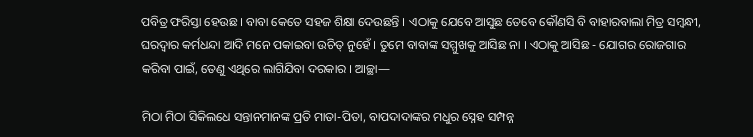ପବିତ୍ର ଫରିସ୍ତା ହେଉଛ । ବାବା କେତେ ସହଜ ଶିକ୍ଷା ଦେଉଛନ୍ତି । ଏଠାକୁ ଯେବେ ଆସୁଛ ତେବେ କୌଣସି ବି ବାହାରବାଲା ମିତ୍ର ସମ୍ବନ୍ଧୀ, ଘରଦ୍ୱାର କର୍ମଧନ୍ଦା ଆଦି ମନେ ପକାଇବା ଉଚିତ୍ ନୁହେଁ । ତୁମେ ବାବାଙ୍କ ସମ୍ମୁଖକୁ ଆସିଛ ନା । ଏଠାକୁ ଆସିଛ - ଯୋଗର ରୋଜଗାର କରିବା ପାଇଁ, ତେଣୁ ଏଥିରେ ଲାଗିଯିବା ଦରକାର । ଆଚ୍ଛା—

ମିଠା ମିଠା ସିକିଲଧେ ସନ୍ତାନମାନଙ୍କ ପ୍ରତି ମାତା-ପିତା, ବାପଦାଦାଙ୍କର ମଧୁର ସ୍ନେହ ସମ୍ପନ୍ନ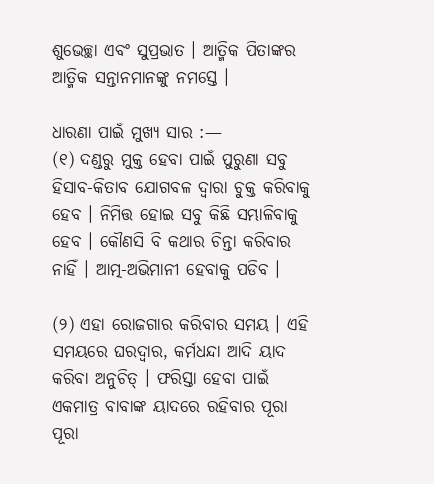ଶୁଭେଚ୍ଛା ଏବଂ ସୁପ୍ରଭାତ । ଆତ୍ମିକ ପିତାଙ୍କର ଆତ୍ମିକ ସନ୍ତାନମାନଙ୍କୁ ନମସ୍ତେ ।

ଧାରଣା ପାଇଁ ମୁଖ୍ୟ ସାର :—
(୧) ଦଣ୍ଡରୁ ମୁକ୍ତ ହେବା ପାଇଁ ପୁରୁଣା ସବୁ ହିସାବ-କିତାବ ଯୋଗବଳ ଦ୍ୱାରା ଚୁକ୍ତ କରିବାକୁ ହେବ । ନିମିତ୍ତ ହୋଇ ସବୁ କିଛି ସମ୍ଭାଳିବାକୁ ହେବ । କୌଣସି ବି କଥାର ଚିନ୍ତା କରିବାର ନାହିଁ । ଆତ୍ମ-ଅଭିମାନୀ ହେବାକୁ ପଡିବ ।

(୨) ଏହା ରୋଜଗାର କରିବାର ସମୟ । ଏହି ସମୟରେ ଘରଦ୍ୱାର, କର୍ମଧନ୍ଦା ଆଦି ୟାଦ କରିବା ଅନୁଚିତ୍ । ଫରିସ୍ତା ହେବା ପାଇଁ ଏକମାତ୍ର ବାବାଙ୍କ ୟାଦରେ ରହିବାର ପୂରା ପୂରା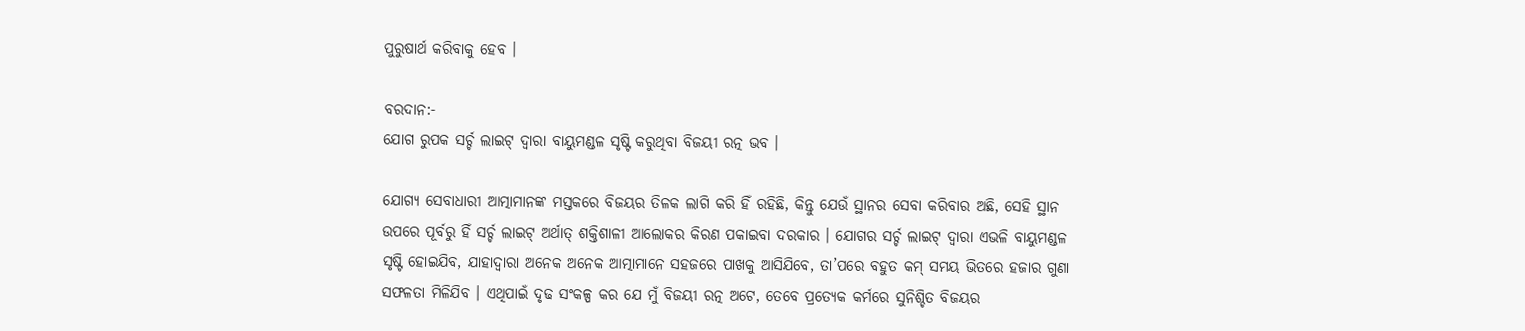ପୁରୁଷାର୍ଥ କରିବାକୁ ହେବ ।

ବରଦାନ:-
ଯୋଗ ରୁପକ ସର୍ଚ୍ଚ ଲାଇଟ୍ ଦ୍ୱାରା ବାୟୁମଣ୍ଡଳ ସୃଷ୍ଟି କରୁଥିବା ବିଜୟୀ ରତ୍ନ ଭବ ।

ଯୋଗ୍ୟ ସେବାଧାରୀ ଆତ୍ମାମାନଙ୍କ ମସ୍ତକରେ ବିଜୟର ତିଳକ ଲାଗି କରି ହିଁ ରହିଛି, କିନ୍ତୁ ଯେଉଁ ସ୍ଥାନର ସେବା କରିବାର ଅଛି, ସେହି ସ୍ଥାନ ଉପରେ ପୂର୍ବରୁ ହିଁ ସର୍ଚ୍ଚ ଲାଇଟ୍ ଅର୍ଥାତ୍ ଶକ୍ତିଶାଳୀ ଆଲୋକର କିରଣ ପକାଇବା ଦରକାର । ଯୋଗର ସର୍ଚ୍ଚ ଲାଇଟ୍ ଦ୍ୱାରା ଏଭଳି ବାୟୁମଣ୍ଡଳ ସୃଷ୍ଟି ହୋଇଯିବ, ଯାହାଦ୍ୱାରା ଅନେକ ଅନେକ ଆତ୍ମାମାନେ ସହଜରେ ପାଖକୁ ଆସିଯିବେ, ତା’ପରେ ବହୁତ କମ୍ ସମୟ ଭିତରେ ହଜାର ଗୁଣା ସଫଳତା ମିଳିଯିବ । ଏଥିପାଇଁ ଦୃଢ ସଂକଳ୍ପ କର ଯେ ମୁଁ ବିଜୟୀ ରତ୍ନ ଅଟେ, ତେବେ ପ୍ରତ୍ୟେକ କର୍ମରେ ସୁନିଶ୍ଚିତ ବିଜୟର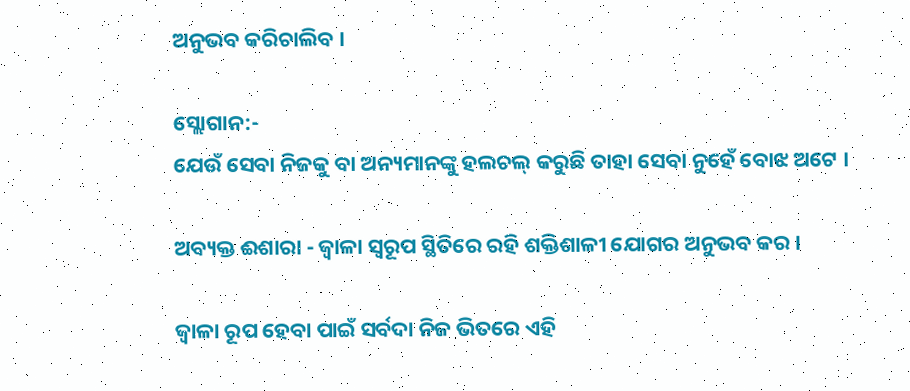ଅନୁଭବ କରିଚାଲିବ ।

ସ୍ଲୋଗାନ:-
ଯେଉଁ ସେବା ନିଜକୁ ବା ଅନ୍ୟମାନଙ୍କୁ ହଲଚଲ୍ କରୁଛି ତାହା ସେବା ନୁହେଁ ବୋଝ ଅଟେ ।

ଅବ୍ୟକ୍ତ ଈଶାରା - ଜ୍ୱାଳା ସ୍ୱରୂପ ସ୍ଥିତିରେ ରହି ଶକ୍ତିଶାଳୀ ଯୋଗର ଅନୁଭବ କର ।

ଜ୍ୱାଳା ରୂପ ହେବା ପାଇଁ ସର୍ବଦା ନିଜ ଭିତରେ ଏହି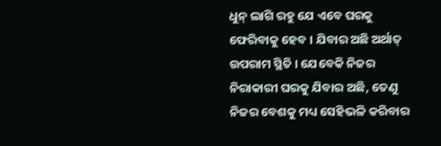ଧୁନ୍ ଲାଗି ରହୁ ଯେ ଏବେ ଘରକୁ ଫେରିବାକୁ ହେବ । ଯିବାର ଅଛି ଅର୍ଥାତ୍ ଉପରାମ ସ୍ଥିତି । ଯେବେକି ନିଜର ନିରାକାରୀ ଘରକୁ ଯିବାର ଅଛି, ତେଣୁ ନିଜର ବେଶକୁ ମଧ୍ୟ ସେହିଭଳି କରିବାର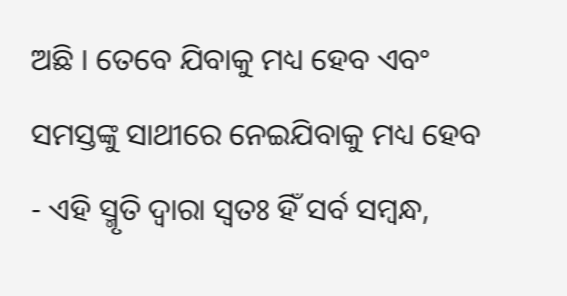ଅଛି । ତେବେ ଯିବାକୁ ମଧ୍ୟ ହେବ ଏବଂ ସମସ୍ତଙ୍କୁ ସାଥୀରେ ନେଇଯିବାକୁ ମଧ୍ୟ ହେବ - ଏହି ସ୍ମୃତି ଦ୍ୱାରା ସ୍ୱତଃ ହିଁ ସର୍ବ ସମ୍ବନ୍ଧ,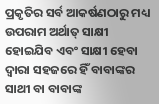ପ୍ରକୃତିର ସର୍ବ ଆକର୍ଷଣଠାରୁ ମଧ୍ୟ ଉପରାମ ଅର୍ଥାତ୍ ସାକ୍ଷୀ ହୋଇଯିବ ଏବଂ ସାକ୍ଷୀ ହେବା ଦ୍ୱାରା ସହଜରେ ହିଁ ବାବାଙ୍କର ସାଥୀ ବା ବାବାଙ୍କ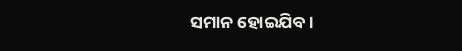ସମାନ ହୋଇଯିବ ।